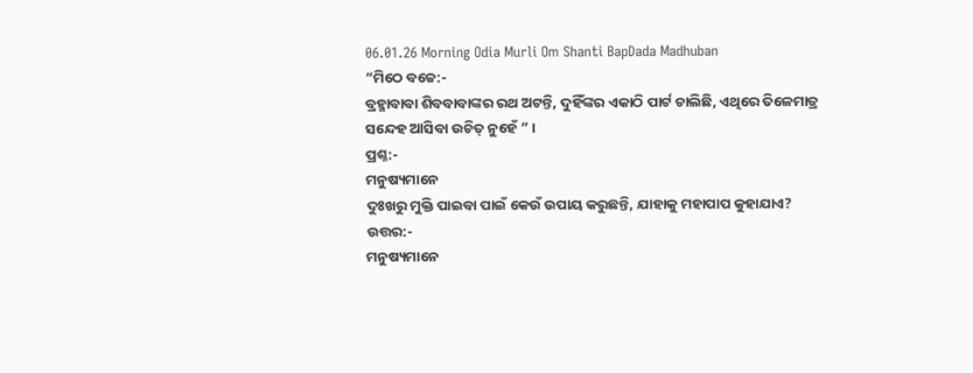06.01.26 Morning Odia Murli Om Shanti BapDada Madhuban
“ମିଠେ ବଚ୍ଚେ:-
ବ୍ରହ୍ମାବାବା ଶିବବାବାଙ୍କର ରଥ ଅଟନ୍ତି, ଦୁହିଁଙ୍କର ଏକାଠି ପାର୍ଟ ଚାଲିଛି, ଏଥିରେ ତିଳେମାତ୍ର
ସନ୍ଦେହ ଆସିବା ଉଚିତ୍ ନୁହେଁ ” ।
ପ୍ରଶ୍ନ:-
ମନୁଷ୍ୟମାନେ
ଦୁଃଖରୁ ମୁକ୍ତି ପାଇବା ପାଇଁ କେଉଁ ଉପାୟ କରୁଛନ୍ତି, ଯାହାକୁ ମହାପାପ କୁହାଯାଏ?
ଉତ୍ତର:-
ମନୁଷ୍ୟମାନେ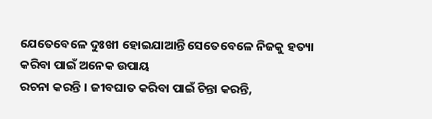ଯେତେବେଳେ ଦୁଃଖୀ ହୋଇଯାଆନ୍ତି ସେତେବେଳେ ନିଜକୁ ହତ୍ୟା କରିବା ପାଇଁ ଅନେକ ଉପାୟ
ରଚନା କରନ୍ତି । ଜୀବଘାତ କରିବା ପାଇଁ ଚିନ୍ତା କରନ୍ତି,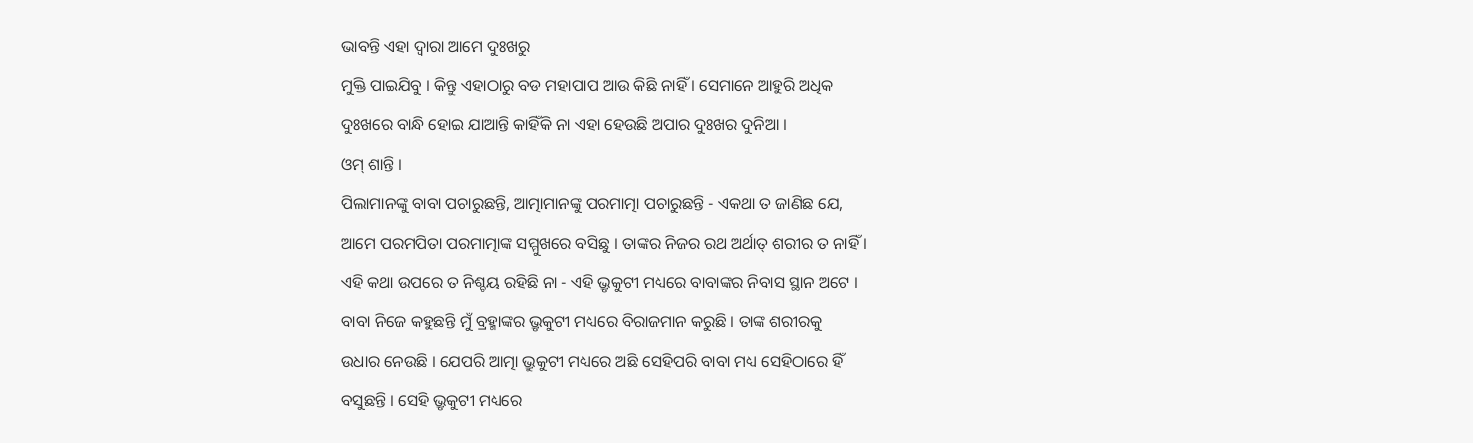ଭାବନ୍ତି ଏହା ଦ୍ୱାରା ଆମେ ଦୁଃଖରୁ
ମୁକ୍ତି ପାଇଯିବୁ । କିନ୍ତୁ ଏହାଠାରୁ ବଡ ମହାପାପ ଆଉ କିଛି ନାହିଁ । ସେମାନେ ଆହୁରି ଅଧିକ
ଦୁଃଖରେ ବାନ୍ଧି ହୋଇ ଯାଆନ୍ତି କାହିଁକି ନା ଏହା ହେଉଛି ଅପାର ଦୁଃଖର ଦୁନିଆ ।
ଓମ୍ ଶାନ୍ତି ।
ପିଲାମାନଙ୍କୁ ବାବା ପଚାରୁଛନ୍ତି, ଆତ୍ମାମାନଙ୍କୁ ପରମାତ୍ମା ପଚାରୁଛନ୍ତି - ଏକଥା ତ ଜାଣିଛ ଯେ,
ଆମେ ପରମପିତା ପରମାତ୍ମାଙ୍କ ସମ୍ମୁଖରେ ବସିଛୁ । ତାଙ୍କର ନିଜର ରଥ ଅର୍ଥାତ୍ ଶରୀର ତ ନାହିଁ ।
ଏହି କଥା ଉପରେ ତ ନିଶ୍ଚୟ ରହିଛି ନା - ଏହି ଭ୍ରୃକୁଟୀ ମଧ୍ୟରେ ବାବାଙ୍କର ନିବାସ ସ୍ଥାନ ଅଟେ ।
ବାବା ନିଜେ କହୁଛନ୍ତି ମୁଁ ବ୍ରହ୍ମାଙ୍କର ଭ୍ରୃକୁଟୀ ମଧ୍ୟରେ ବିରାଜମାନ କରୁଛି । ତାଙ୍କ ଶରୀରକୁ
ଉଧାର ନେଉଛି । ଯେପରି ଆତ୍ମା ଭ୍ରୁକୁଟୀ ମଧ୍ୟରେ ଅଛି ସେହିପରି ବାବା ମଧ୍ୟ ସେହିଠାରେ ହିଁ
ବସୁଛନ୍ତି । ସେହି ଭ୍ରୃକୁଟୀ ମଧ୍ୟରେ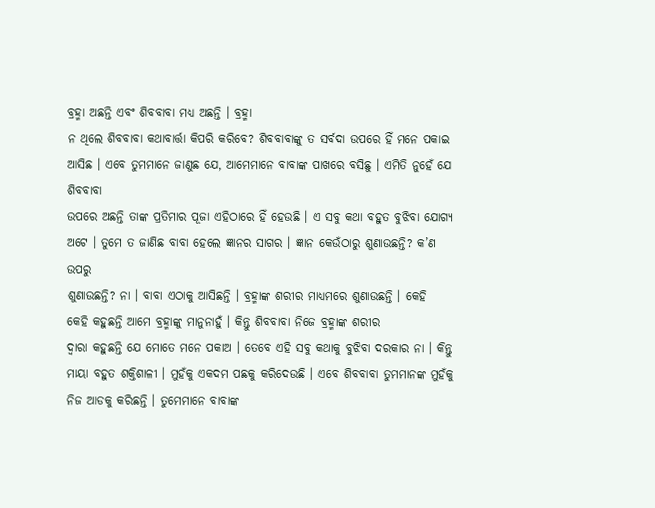ବ୍ରହ୍ମା ଅଛନ୍ତି ଏବଂ ଶିବବାବା ମଧ୍ୟ ଅଛନ୍ତି । ବ୍ରହ୍ମା
ନ ଥିଲେ ଶିବବାବା କଥାବାର୍ତ୍ତା କିପରି କରିବେ? ଶିବବାବାଙ୍କୁ ତ ସର୍ବଦା ଉପରେ ହିଁ ମନେ ପକାଇ
ଆସିଛ । ଏବେ ତୁମମାନେ ଜାଣୁଛ ଯେ, ଆମେମାନେ ବାବାଙ୍କ ପାଖରେ ବସିଛୁ । ଏମିତି ନୁହେଁ ଯେ ଶିବବାବା
ଉପରେ ଅଛନ୍ତି ତାଙ୍କ ପ୍ରତିମାର ପୂଜା ଏହିଠାରେ ହିଁ ହେଉଛି । ଏ ସବୁ କଥା ବହୁତ ବୁଝିବା ଯୋଗ୍ୟ
ଅଟେ । ତୁମେ ତ ଜାଣିଛ ବାବା ହେଲେ ଜ୍ଞାନର ସାଗର । ଜ୍ଞାନ କେଉଁଠାରୁ ଶୁଣାଉଛନ୍ତି? କ’ଣ ଉପରୁ
ଶୁଣାଉଛନ୍ତି? ନା । ବାବା ଏଠାକୁ ଆସିଛନ୍ତି । ବ୍ରହ୍ମାଙ୍କ ଶରୀର ମାଧ୍ୟମରେ ଶୁଣାଉଛନ୍ତି । କେହି
କେହି କହୁଛନ୍ତି ଆମେ ବ୍ରହ୍ମାଙ୍କୁ ମାନୁନାହୁଁ । କିନ୍ତୁ ଶିବବାବା ନିଜେ ବ୍ରହ୍ମାଙ୍କ ଶରୀର
ଦ୍ୱାରା କହୁଛନ୍ତି ଯେ ମୋତେ ମନେ ପକାଅ । ତେବେ ଏହି ସବୁ କଥାକୁ ବୁଝିବା ଦରକାର ନା । କିନ୍ତୁ
ମାୟା ବହୁତ ଶକ୍ତିଶାଳୀ । ମୁହଁକୁ ଏକଦମ ପଛକୁ କରିଦେଉଛି । ଏବେ ଶିବବାବା ତୁମମାନଙ୍କ ମୁହଁକୁ
ନିଜ ଆଡକୁ କରିଛନ୍ତି । ତୁମେମାନେ ବାବାଙ୍କ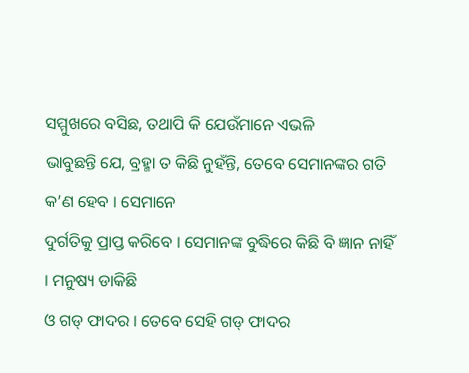ସମ୍ମୁଖରେ ବସିଛ, ତଥାପି କି ଯେଉଁମାନେ ଏଭଳି
ଭାବୁଛନ୍ତି ଯେ, ବ୍ରହ୍ମା ତ କିଛି ନୁହଁନ୍ତି, ତେବେ ସେମାନଙ୍କର ଗତି କ’ଣ ହେବ । ସେମାନେ
ଦୁର୍ଗତିକୁ ପ୍ରାପ୍ତ କରିବେ । ସେମାନଙ୍କ ବୁଦ୍ଧିରେ କିଛି ବି ଜ୍ଞାନ ନାହିଁ । ମନୁଷ୍ୟ ଡାକିଛି
ଓ ଗଡ୍ ଫାଦର । ତେବେ ସେହି ଗଡ୍ ଫାଦର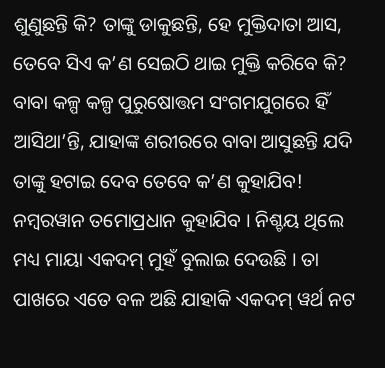ଶୁଣୁଛନ୍ତି କି? ତାଙ୍କୁ ଡାକୁଛନ୍ତି, ହେ ମୁକ୍ତିଦାତା ଆସ,
ତେବେ ସିଏ କ’ଣ ସେଇଠି ଥାଇ ମୁକ୍ତି କରିବେ କି? ବାବା କଳ୍ପ କଳ୍ପ ପୁରୁଷୋତ୍ତମ ସଂଗମଯୁଗରେ ହିଁ
ଆସିଥା’ନ୍ତି, ଯାହାଙ୍କ ଶରୀରରେ ବାବା ଆସୁଛନ୍ତି ଯଦି ତାଙ୍କୁ ହଟାଇ ଦେବ ତେବେ କ’ଣ କୁହାଯିବ!
ନମ୍ବରୱାନ ତମୋପ୍ରଧାନ କୁହାଯିବ । ନିଶ୍ଚୟ ଥିଲେ ମଧ୍ୟ ମାୟା ଏକଦମ୍ ମୁହଁ ବୁଲାଇ ଦେଉଛି । ତା
ପାଖରେ ଏତେ ବଳ ଅଛି ଯାହାକି ଏକଦମ୍ ୱର୍ଥ ନଟ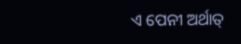ଏ ପେନୀ ଅର୍ଥାତ୍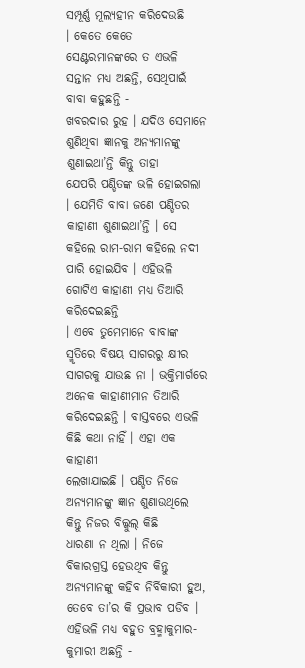ସମ୍ପୂର୍ଣ୍ଣ ମୂଲ୍ୟହୀନ କରିଦେଉଛି
। କେତେ କେତେ ସେଣ୍ଟରମାନଙ୍କରେ ତ ଏଭଳି ସନ୍ତାନ ମଧ୍ୟ ଅଛନ୍ତି, ସେଥିପାଇଁ ବାବା କହୁଛନ୍ତି -
ଖବରଦାର ରୁହ । ଯଦିଓ ସେମାନେ ଶୁଣିଥିବା ଜ୍ଞାନକୁ ଅନ୍ୟମାନଙ୍କୁ ଶୁଣାଇଥା’ନ୍ତି କିନ୍ତୁ ତାହା
ଯେପରି ପଣ୍ଡିତଙ୍କ ଭଳି ହୋଇଗଲା । ଯେମିତି ବାବା ଜଣେ ପଣ୍ଡିତର କାହାଣୀ ଶୁଣାଇଥା’ନ୍ତି । ସେ
କହିଲେ ରାମ-ରାମ କହିଲେ ନଦୀ ପାରି ହୋଇଯିବ । ଏହିଭଳି ଗୋଟିଏ କାହାଣୀ ମଧ୍ୟ ତିଆରି କରିଦେଇଛନ୍ତି
। ଏବେ ତୁମେମାନେ ବାବାଙ୍କ ସ୍ମୃତିରେ ବିଷୟ ସାଗରରୁ କ୍ଷୀର ସାଗରକୁ ଯାଉଛ ନା । ଭକ୍ତିମାର୍ଗରେ
ଅନେକ କାହାଣୀମାନ ତିଆରି କରିଦେଇଛନ୍ତି । ବାସ୍ତବରେ ଏଭଳି କିଛି କଥା ନାହିଁ । ଏହା ଏକ କାହାଣୀ
ଲେଖାଯାଇଛି । ପଣ୍ଡିତ ନିଜେ ଅନ୍ୟମାନଙ୍କୁ ଜ୍ଞାନ ଶୁଣାଉଥିଲେ କିନ୍ତୁ ନିଜର ବିଲ୍କୁଲ୍ କିଛି
ଧାରଣା ନ ଥିଲା । ନିଜେ ବିକାରଗ୍ରସ୍ତ ହେଉଥିବ କିନ୍ତୁ ଅନ୍ୟମାନଙ୍କୁ କହିବ ନିର୍ବିକାରୀ ହୁଅ,
ତେବେ ତା’ର କି ପ୍ରଭାବ ପଡିବ । ଏହିଭଳି ମଧ୍ୟ ବହୁତ ବ୍ରହ୍ମାକୁମାର-କୁମାରୀ ଅଛନ୍ତି -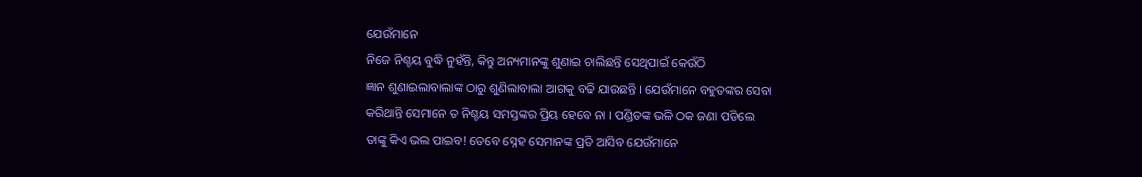ଯେଉଁମାନେ
ନିଜେ ନିଶ୍ଚୟ ବୁଦ୍ଧି ନୁହଁନ୍ତି, କିନ୍ତୁ ଅନ୍ୟମାନଙ୍କୁ ଶୁଣାଇ ଚାଲିଛନ୍ତି ସେଥିପାଇଁ କେଉଁଠି
ଜ୍ଞାନ ଶୁଣାଇଲାବାଲାଙ୍କ ଠାରୁ ଶୁଣିଲାବାଲା ଆଗକୁ ବଢି ଯାଉଛନ୍ତି । ଯେଉଁମାନେ ବହୁତଙ୍କର ସେବା
କରିଥାନ୍ତି ସେମାନେ ତ ନିଶ୍ଚୟ ସମସ୍ତଙ୍କର ପ୍ରିୟ ହେବେ ନା । ପଣ୍ଡିତଙ୍କ ଭଳି ଠକ ଜଣା ପଡିଲେ
ତାଙ୍କୁ କିଏ ଭଲ ପାଇବ! ତେବେ ସ୍ନେହ ସେମାନଙ୍କ ପ୍ରତି ଆସିବ ଯେଉଁମାନେ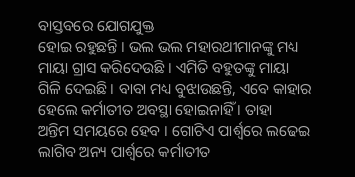ବାସ୍ତବରେ ଯୋଗଯୁକ୍ତ
ହୋଇ ରହୁଛନ୍ତି । ଭଲ ଭଲ ମହାରଥୀମାନଙ୍କୁ ମଧ୍ୟ ମାୟା ଗ୍ରାସ କରିଦେଉଛି । ଏମିତି ବହୁତଙ୍କୁ ମାୟା
ଗିଳି ଦେଇଛି । ବାବା ମଧ୍ୟ ବୁଝାଉଛନ୍ତି, ଏବେ କାହାର ହେଲେ କର୍ମାତୀତ ଅବସ୍ଥା ହୋଇନାହିଁ । ତାହା
ଅନ୍ତିମ ସମୟରେ ହେବ । ଗୋଟିଏ ପାର୍ଶ୍ଵରେ ଲଢେଇ ଲାଗିବ ଅନ୍ୟ ପାର୍ଶ୍ଵରେ କର୍ମାତୀତ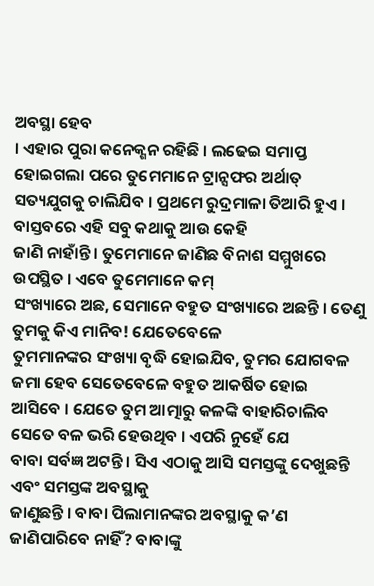ଅବସ୍ଥା ହେବ
। ଏହାର ପୁରା କନେକ୍ଶନ ରହିଛି । ଲଢେଇ ସମାପ୍ତ ହୋଇଗଲା ପରେ ତୁମେମାନେ ଟ୍ରାନ୍ସଫର ଅର୍ଥାତ୍
ସତ୍ୟଯୁଗକୁ ଚାଲିଯିବ । ପ୍ରଥମେ ରୁଦ୍ରମାଳା ତିଆରି ହୁଏ । ବାସ୍ତବରେ ଏହି ସବୁ କଥାକୁ ଆଉ କେହି
ଜାଣି ନାହାଁନ୍ତି । ତୁମେମାନେ ଜାଣିଛ ବିନାଶ ସମ୍ମୁଖରେ ଉପସ୍ଥିତ । ଏବେ ତୁମେମାନେ କମ୍
ସଂଖ୍ୟାରେ ଅଛ, ସେମାନେ ବହୁତ ସଂଖ୍ୟାରେ ଅଛନ୍ତି । ତେଣୁ ତୁମକୁ କିଏ ମାନିବ! ଯେତେବେଳେ
ତୁମମାନଙ୍କର ସଂଖ୍ୟା ବୃଦ୍ଧି ହୋଇଯିବ, ତୁମର ଯୋଗବଳ ଜମା ହେବ ସେତେବେଳେ ବହୁତ ଆକର୍ଷିତ ହୋଇ
ଆସିବେ । ଯେତେ ତୁମ ଆତ୍ମାରୁ କଳଙ୍କି ବାହାରିଚାଲିବ ସେତେ ବଳ ଭରି ହେଉଥିବ । ଏପରି ନୁହେଁ ଯେ
ବାବା ସର୍ବଜ୍ଞ ଅଟନ୍ତି । ସିଏ ଏଠାକୁ ଆସି ସମସ୍ତଙ୍କୁ ଦେଖୁଛନ୍ତି ଏବଂ ସମସ୍ତଙ୍କ ଅବସ୍ଥାକୁ
ଜାଣୁଛନ୍ତି । ବାବା ପିଲାମାନଙ୍କର ଅବସ୍ଥାକୁ କ’ଣ ଜାଣିପାରିବେ ନାହିଁ? ବାବାଙ୍କୁ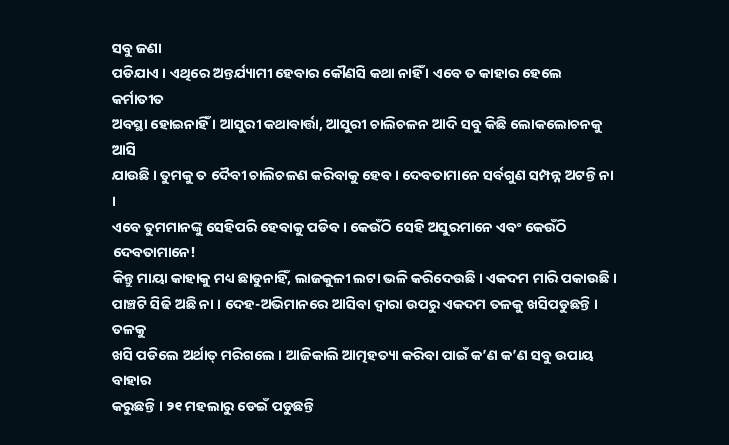ସବୁ ଜଣା
ପଡିଯାଏ । ଏଥିରେ ଅନ୍ତର୍ଯ୍ୟାମୀ ହେବାର କୌଣସି କଥା ନାହିଁ । ଏବେ ତ କାହାର ହେଲେ କର୍ମାତୀତ
ଅବସ୍ଥା ହୋଇନାହିଁ । ଆସୁରୀ କଥାବାର୍ତ୍ତା, ଆସୁରୀ ଚାଲିଚଳନ ଆଦି ସବୁ କିଛି ଲୋକଲୋଚନକୁ ଆସି
ଯାଉଛି । ତୁମକୁ ତ ଦୈବୀ ଚାଲିଚଳଣ କରିବାକୁ ହେବ । ଦେବତାମାନେ ସର୍ବଗୁଣ ସମ୍ପନ୍ନ ଅଟନ୍ତି ନା ।
ଏବେ ତୁମମାନଙ୍କୁ ସେହିପରି ହେବାକୁ ପଡିବ । କେଉଁଠି ସେହି ଅସୁରମାନେ ଏବଂ କେଉଁଠି ଦେବତାମାନେ!
କିନ୍ତୁ ମାୟା କାହାକୁ ମଧ୍ୟ ଛାଡୁନାହିଁ, ଲାଜକୁଳୀ ଲଟା ଭଳି କରିଦେଉଛି । ଏକଦମ ମାରି ପକାଉଛି ।
ପାଞ୍ଚଟି ସିଢି ଅଛି ନା । ଦେହ-ଅଭିମାନରେ ଆସିବା ଦ୍ୱାରା ଉପରୁ ଏକଦମ ତଳକୁ ଖସିପଡୁଛନ୍ତି । ତଳକୁ
ଖସି ପଡିଲେ ଅର୍ଥାତ୍ ମରିଗଲେ । ଆଜିକାଲି ଆତ୍ମହତ୍ୟା କରିବା ପାଇଁ କ’ଣ କ’ଣ ସବୁ ଉପାୟ ବାହାର
କରୁଛନ୍ତି । ୨୧ ମହଲାରୁ ଡେଇଁ ପଡୁଛନ୍ତି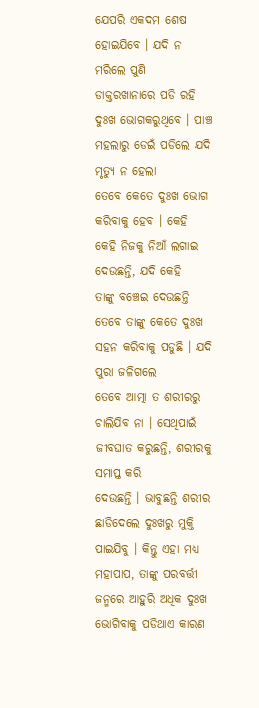ଯେପରି ଏକଦମ ଶେଷ ହୋଇଯିବେ । ଯଦି ନ ମରିଲେ ପୁଣି
ଡାକ୍ତରଖାନାରେ ପଡି ରହି ଦୁଃଖ ଭୋଗକରୁଥିବେ । ପାଞ୍ଚ ମହଲାରୁ ଡେଇଁ ପଡିଲେ ଯଦି ମୃତ୍ୟୁ ନ ହେଲା
ତେବେ କେତେ ଦୁଃଖ ଭୋଗ କରିବାକୁ ହେବ । କେହି କେହି ନିଜକୁ ନିଆଁ ଲଗାଇ ଦେଉଛନ୍ତି, ଯଦି କେହି
ତାଙ୍କୁ ବଞ୍ଚେଇ ଦେଉଛନ୍ତି ତେବେ ତାଙ୍କୁ କେତେ ଦୁଃଖ ସହନ କରିବାକୁ ପଡୁଛି । ଯଦି ପୁରା ଜଳିଗଲେ
ତେବେ ଆତ୍ମା ତ ଶରୀରରୁ ଚାଲିଯିବ ନା । ସେଥିପାଇଁ ଜୀବଘାତ କରୁଛନ୍ତି, ଶରୀରକୁ ସମାପ୍ତ କରି
ଦେଉଛନ୍ତି । ଭାବୁଛନ୍ତି ଶରୀର ଛାଡିଦେଲେ ଦୁଃଖରୁ ମୁକ୍ତି ପାଇଯିବୁ । କିନ୍ତୁ ଏହା ମଧ୍ୟ
ମହାପାପ, ତାଙ୍କୁ ପରବର୍ତ୍ତୀ ଜନ୍ମରେ ଆହୁରି ଅଧିକ ଦୁଃଖ ଭୋଗିବାକୁ ପଡିଥାଏ କାରଣ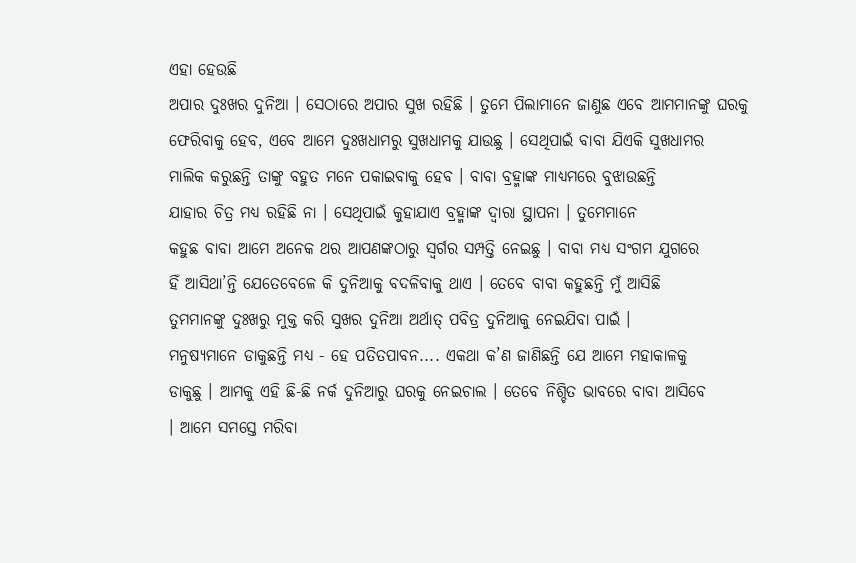ଏହା ହେଉଛି
ଅପାର ଦୁଃଖର ଦୁନିଆ । ସେଠାରେ ଅପାର ସୁଖ ରହିଛି । ତୁମେ ପିଲାମାନେ ଜାଣୁଛ ଏବେ ଆମମାନଙ୍କୁ ଘରକୁ
ଫେରିବାକୁ ହେବ, ଏବେ ଆମେ ଦୁଃଖଧାମରୁ ସୁଖଧାମକୁ ଯାଉଛୁ । ସେଥିପାଇଁ ବାବା ଯିଏକି ସୁଖଧାମର
ମାଲିକ କରୁଛନ୍ତି ତାଙ୍କୁ ବହୁତ ମନେ ପକାଇବାକୁ ହେବ । ବାବା ବ୍ରହ୍ମାଙ୍କ ମାଧ୍ୟମରେ ବୁଝାଉଛନ୍ତି
ଯାହାର ଚିତ୍ର ମଧ୍ୟ ରହିଛି ନା । ସେଥିପାଇଁ କୁହାଯାଏ ବ୍ରହ୍ମାଙ୍କ ଦ୍ୱାରା ସ୍ଥାପନା । ତୁମେମାନେ
କହୁଛ ବାବା ଆମେ ଅନେକ ଥର ଆପଣଙ୍କଠାରୁ ସ୍ୱର୍ଗର ସମ୍ପତ୍ତି ନେଇଛୁ । ବାବା ମଧ୍ୟ ସଂଗମ ଯୁଗରେ
ହିଁ ଆସିଥା’ନ୍ତି ଯେତେବେଳେ କି ଦୁନିଆକୁ ବଦଳିବାକୁ ଥାଏ । ତେବେ ବାବା କହୁଛନ୍ତି ମୁଁ ଆସିଛି
ତୁମମାନଙ୍କୁ ଦୁଃଖରୁ ମୁକ୍ତ କରି ସୁଖର ଦୁନିଆ ଅର୍ଥାତ୍ ପବିତ୍ର ଦୁନିଆକୁ ନେଇଯିବା ପାଇଁ ।
ମନୁଷ୍ୟମାନେ ଡାକୁଛନ୍ତି ମଧ୍ୟ - ହେ ପତିତପାବନ.... ଏକଥା କ’ଣ ଜାଣିଛନ୍ତି ଯେ ଆମେ ମହାକାଳକୁ
ଡାକୁଛୁ । ଆମକୁ ଏହି ଛି-ଛି ନର୍କ ଦୁନିଆରୁ ଘରକୁ ନେଇଚାଲ । ତେବେ ନିଶ୍ଚିତ ଭାବରେ ବାବା ଆସିବେ
। ଆମେ ସମସ୍ତେ ମରିବା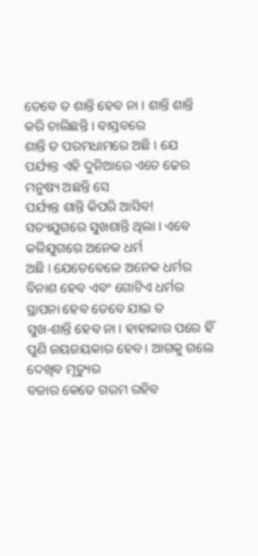ତେବେ ତ ଶାନ୍ତି ହେବ ନା । ଶାନ୍ତି ଶାନ୍ତି କରି ଚାଲିଛନ୍ତି । ବାସ୍ତବରେ
ଶାନ୍ତି ତ ପରମଧାମରେ ଅଛି । ଯେ ପର୍ଯ୍ୟନ୍ତ ଏହି ଦୁନିଆରେ ଏତେ ଢେର ମନୁଷ୍ୟ ଅଛନ୍ତି ସେ
ପର୍ଯ୍ୟନ୍ତ ଶାନ୍ତି କିପରି ଆସିବ! ସତ୍ୟଯୁଗରେ ସୁଖଶାନ୍ତି ଥିଲା । ଏବେ କଳିଯୁଗରେ ଅନେକ ଧର୍ମ
ଅଛି । ଯେତେବେଳେ ଅନେକ ଧର୍ମର ବିନାଶ ହେବ ଏବଂ ଗୋଟିଏ ଧର୍ମର ସ୍ଥାପନା ହେବ ତେବେ ଯାଇ ତ
ସୁଖ-ଶାନ୍ତି ହେବ ନା । ହାହାକାର ପରେ ହିଁ ପୁଣି ଜୟଜୟକାର ହେବ । ଆଗକୁ ଗଲେ ଦେଖିବ ମୃତ୍ୟୁର
ବଜାର କେତେ ଗରମ ରହିବ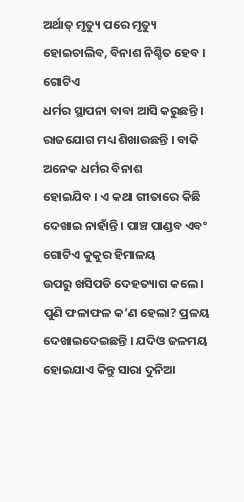ଅର୍ଥାତ୍ ମୃତ୍ୟୁ ପରେ ମୃତ୍ୟୁ ହୋଇଚାଲିବ, ବିନାଶ ନିଶ୍ଚିତ ହେବ । ଗୋଟିଏ
ଧର୍ମର ସ୍ଥାପନା ବାବା ଆସି କରୁଛନ୍ତି । ରାଜଯୋଗ ମଧ୍ୟ ଶିଖାଉଛନ୍ତି । ବାକି ଅନେକ ଧର୍ମର ବିନାଶ
ହୋଇଯିବ । ଏ କଥା ଗୀତାରେ କିଛି ଦେଖାଇ ନାହାଁନ୍ତି । ପାଞ୍ଚ ପାଣ୍ଡବ ଏବଂ ଗୋଟିଏ କୁକୁର ହିମାଳୟ
ଉପରୁ ଖସିପଡି ଦେହତ୍ୟାଗ କଲେ । ପୁଣି ଫଳାଫଳ କ’ଣ ହେଲା? ପ୍ରଳୟ ଦେଖାଇଦେଇଛନ୍ତି । ଯଦିଓ ଜଳମୟ
ହୋଇଯାଏ କିନ୍ତୁ ସାରା ଦୁନିଆ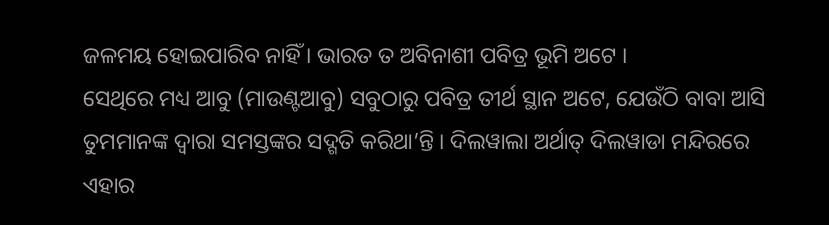ଜଳମୟ ହୋଇପାରିବ ନାହିଁ । ଭାରତ ତ ଅବିନାଶୀ ପବିତ୍ର ଭୂମି ଅଟେ ।
ସେଥିରେ ମଧ୍ୟ ଆବୁ (ମାଉଣ୍ଟଆବୁ) ସବୁଠାରୁ ପବିତ୍ର ତୀର୍ଥ ସ୍ଥାନ ଅଟେ, ଯେଉଁଠି ବାବା ଆସି
ତୁମମାନଙ୍କ ଦ୍ୱାରା ସମସ୍ତଙ୍କର ସଦ୍ଗତି କରିଥା’ନ୍ତି । ଦିଲୱାଲା ଅର୍ଥାତ୍ ଦିଲୱାଡା ମନ୍ଦିରରେ
ଏହାର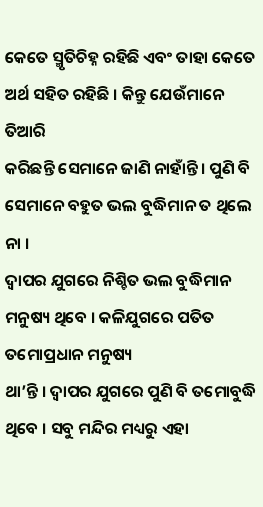କେତେ ସ୍ମୃତିଚିହ୍ନ ରହିଛି ଏବଂ ତାହା କେତେ ଅର୍ଥ ସହିତ ରହିଛି । କିନ୍ତୁ ଯେଉଁମାନେ ତିଆରି
କରିଛନ୍ତି ସେମାନେ ଜାଣି ନାହାଁନ୍ତି । ପୁଣି ବି ସେମାନେ ବହୁତ ଭଲ ବୁଦ୍ଧିମାନ ତ ଥିଲେ ନା ।
ଦ୍ୱାପର ଯୁଗରେ ନିଶ୍ଚିତ ଭଲ ବୁଦ୍ଧିମାନ ମନୁଷ୍ୟ ଥିବେ । କଳିଯୁଗରେ ପତିତ ତମୋପ୍ରଧାନ ମନୁଷ୍ୟ
ଥା’ନ୍ତି । ଦ୍ୱାପର ଯୁଗରେ ପୁଣି ବି ତମୋବୁଦ୍ଧି ଥିବେ । ସବୁ ମନ୍ଦିର ମଧ୍ୟରୁ ଏହା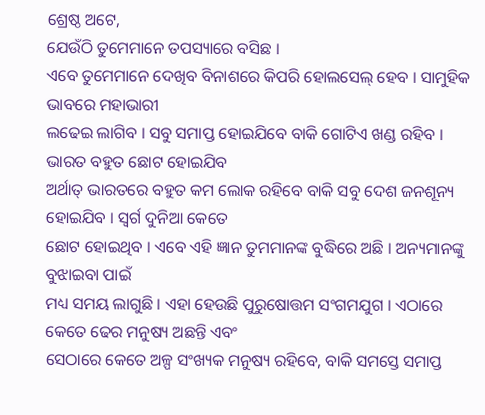ଶ୍ରେଷ୍ଠ ଅଟେ,
ଯେଉଁଠି ତୁମେମାନେ ତପସ୍ୟାରେ ବସିଛ ।
ଏବେ ତୁମେମାନେ ଦେଖିବ ବିନାଶରେ କିପରି ହୋଲସେଲ୍ ହେବ । ସାମୁହିକ ଭାବରେ ମହାଭାରୀ
ଲଢେଇ ଲାଗିବ । ସବୁ ସମାପ୍ତ ହୋଇଯିବେ ବାକି ଗୋଟିଏ ଖଣ୍ଡ ରହିବ । ଭାରତ ବହୁତ ଛୋଟ ହୋଇଯିବ
ଅର୍ଥାତ୍ ଭାରତରେ ବହୁତ କମ ଲୋକ ରହିବେ ବାକି ସବୁ ଦେଶ ଜନଶୂନ୍ୟ ହୋଇଯିବ । ସ୍ୱର୍ଗ ଦୁନିଆ କେତେ
ଛୋଟ ହୋଇଥିବ । ଏବେ ଏହି ଜ୍ଞାନ ତୁମମାନଙ୍କ ବୁଦ୍ଧିରେ ଅଛି । ଅନ୍ୟମାନଙ୍କୁ ବୁଝାଇବା ପାଇଁ
ମଧ୍ୟ ସମୟ ଲାଗୁଛି । ଏହା ହେଉଛି ପୁରୁଷୋତ୍ତମ ସଂଗମଯୁଗ । ଏଠାରେ କେତେ ଢେର ମନୁଷ୍ୟ ଅଛନ୍ତି ଏବଂ
ସେଠାରେ କେତେ ଅଳ୍ପ ସଂଖ୍ୟକ ମନୁଷ୍ୟ ରହିବେ, ବାକି ସମସ୍ତେ ସମାପ୍ତ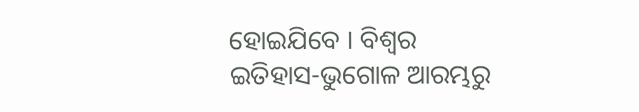ହୋଇଯିବେ । ବିଶ୍ୱର
ଇତିହାସ-ଭୁଗୋଳ ଆରମ୍ଭରୁ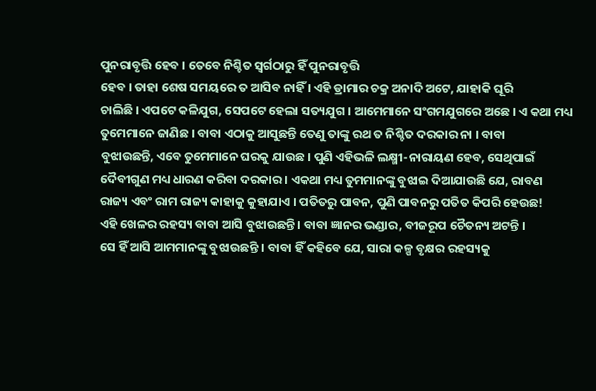ପୁନରାବୃତ୍ତି ହେବ । ତେବେ ନିଶ୍ଚିତ ସ୍ୱର୍ଗଠାରୁ ହିଁ ପୁନରାବୃତ୍ତି
ହେବ । ତାହା ଶେଷ ସମୟରେ ତ ଆସିବ ନାହିଁ । ଏହି ଡ୍ରାମାର ଚକ୍ର ଅନାଦି ଅଟେ, ଯାହାକି ଘୂରି
ଚାଲିଛି । ଏପଟେ କଳିଯୁଗ, ସେପଟେ ହେଲା ସତ୍ୟଯୁଗ । ଆମେମାନେ ସଂଗମଯୁଗରେ ଅଛେ । ଏ କଥା ମଧ୍ୟ
ତୁମେମାନେ ଜାଣିଛ । ବାବା ଏଠାକୁ ଆସୁଛନ୍ତି ତେଣୁ ତାଙ୍କୁ ରଥ ତ ନିଶ୍ଚିତ ଦରକାର ନା । ବାବା
ବୁଝାଉଛନ୍ତି, ଏବେ ତୁମେମାନେ ଘରକୁ ଯାଉଛ । ପୁଣି ଏହିଭଳି ଲକ୍ଷ୍ମୀ-ନାରାୟଣ ହେବ, ସେଥିପାଇଁ
ଦୈବୀଗୁଣ ମଧ୍ୟ ଧାରଣ କରିବା ଦରକାର । ଏକଥା ମଧ୍ୟ ତୁମମାନଙ୍କୁ ବୁଝାଇ ଦିଆଯାଉଛି ଯେ, ରାବଣ
ରାଜ୍ୟ ଏବଂ ରାମ ରାଜ୍ୟ କାହାକୁ କୁହାଯାଏ । ପତିତରୁ ପାବନ, ପୁଣି ପାବନରୁ ପତିତ କିପରି ହେଉଛ!
ଏହି ଖେଳର ରହସ୍ୟ ବାବା ଆସି ବୁଝାଉଛନ୍ତି । ବାବା ଜ୍ଞାନର ଭଣ୍ଡାର, ବୀଜରୂପ ଚୈତନ୍ୟ ଅଟନ୍ତି ।
ସେ ହିଁ ଆସି ଆମମାନଙ୍କୁ ବୁଝାଉଛନ୍ତି । ବାବା ହିଁ କହିବେ ଯେ, ସାରା କଳ୍ପ ବୃକ୍ଷର ରହସ୍ୟକୁ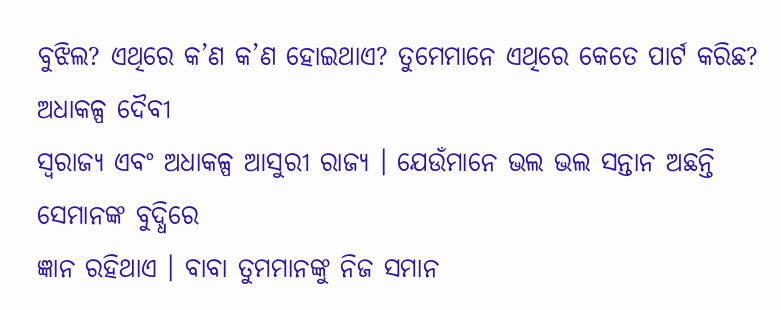ବୁଝିଲ? ଏଥିରେ କ’ଣ କ’ଣ ହୋଇଥାଏ? ତୁମେମାନେ ଏଥିରେ କେତେ ପାର୍ଟ କରିଛ? ଅଧାକଳ୍ପ ଦୈବୀ
ସ୍ୱରାଜ୍ୟ ଏବଂ ଅଧାକଳ୍ପ ଆସୁରୀ ରାଜ୍ୟ । ଯେଉଁମାନେ ଭଲ ଭଲ ସନ୍ତାନ ଅଛନ୍ତି ସେମାନଙ୍କ ବୁଦ୍ଧିରେ
ଜ୍ଞାନ ରହିଥାଏ । ବାବା ତୁମମାନଙ୍କୁ ନିଜ ସମାନ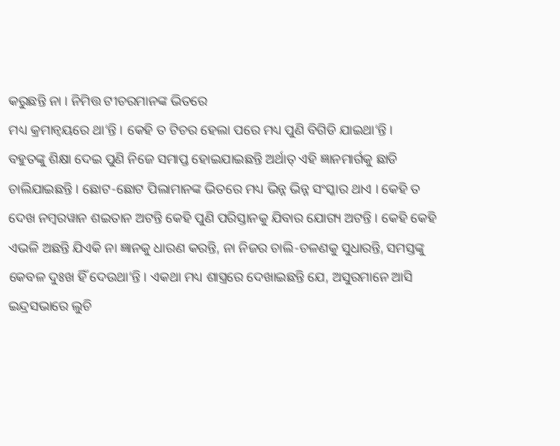କରୁଛନ୍ତି ନା । ନିମିତ୍ତ ଟୀଚରମାନଙ୍କ ଭିତରେ
ମଧ୍ୟ କ୍ରମାନ୍ୱୟରେ ଥା’ନ୍ତି । କେହି ତ ଟିଚର ହେଲା ପରେ ମଧ୍ୟ ପୁଣି ବିଗିଡି ଯାଇଥା’ନ୍ତି ।
ବହୁତଙ୍କୁ ଶିକ୍ଷା ଦେଇ ପୁଣି ନିଜେ ସମାପ୍ତ ହୋଇଯାଇଛନ୍ତି ଅର୍ଥାତ୍ ଏହି ଜ୍ଞାନମାର୍ଗକୁ ଛାଡି
ଚାଲିଯାଇଛନ୍ତି । ଛୋଟ-ଛୋଟ ପିଲାମାନଙ୍କ ଭିତରେ ମଧ୍ୟ ଭିନ୍ନ ଭିନ୍ନ ସଂସ୍କାର ଥାଏ । କେହି ତ
ଦେଖ ନମ୍ବରୱାନ ଶଇତାନ ଅଟନ୍ତି କେହି ପୁଣି ପରିସ୍ତାନକୁ ଯିବାର ଯୋଗ୍ୟ ଅଟନ୍ତି । କେହି କେହି
ଏଭଳି ଅଛନ୍ତି ଯିଏକି ନା ଜ୍ଞାନକୁ ଧାରଣ କରନ୍ତି, ନା ନିଜର ଚାଲି-ଚଳଣକୁ ସୁଧାରନ୍ତି, ସମସ୍ତଙ୍କୁ
କେବଳ ଦୁଃଖ ହିଁ ଦେଉଥା’ନ୍ତି । ଏକଥା ମଧ୍ୟ ଶାସ୍ତ୍ରରେ ଦେଖାଇଛନ୍ତି ଯେ, ଅସୁରମାନେ ଆସି
ଇନ୍ଦ୍ରସଭାରେ ଲୁଚି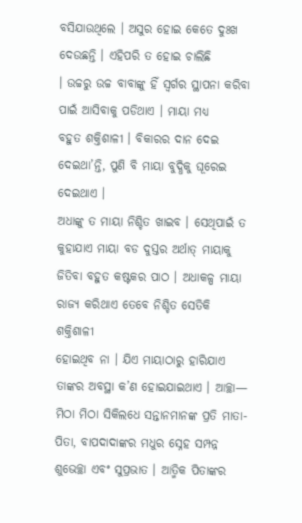ବସିଯାଉଥିଲେ । ଅସୁର ହୋଇ କେତେ ଦୁଃଖ ଦେଉଛନ୍ତି । ଏହିପରି ତ ହୋଇ ଚାଲିଛି
। ଉଚ୍ଚରୁ ଉଚ୍ଚ ବାବାଙ୍କୁ ହିଁ ସ୍ୱର୍ଗର ସ୍ଥାପନା କରିବା ପାଇଁ ଆସିବାକୁ ପଡିଥାଏ । ମାୟା ମଧ୍ୟ
ବହୁତ ଶକ୍ତିଶାଳୀ । ବିକାରର ଦାନ ଦେଇ ଦେଇଥା’ନ୍ତି, ପୁଣି ବି ମାୟା ବୁଦ୍ଧିକୁ ଘୂରେଇ ଦେଇଥାଏ ।
ଅଧାଙ୍କୁ ତ ମାୟା ନିଶ୍ଚିତ ଖାଇବ । ସେଥିପାଇଁ ତ କୁହାଯାଏ ମାୟା ବଡ ଦୁସ୍ତର ଅର୍ଥାତ୍ ମାୟାକୁ
ଜିତିବା ବହୁତ କଷ୍ଟକର ପାଠ । ଅଧାକଳ୍ପ ମାୟା ରାଜ୍ୟ କରିଥାଏ ତେବେ ନିଶ୍ଚିତ ସେତିକି ଶକ୍ତିଶାଳୀ
ହୋଇଥିବ ନା । ଯିଏ ମାୟାଠାରୁ ହାରିଯାଏ ତାଙ୍କର ଅବସ୍ଥା କ’ଣ ହୋଇଯାଇଥାଏ । ଆଚ୍ଛା—
ମିଠା ମିଠା ସିକିଲଧେ ସନ୍ତାନମାନଙ୍କ ପ୍ରତି ମାତା-ପିତା, ବାପଦାଦାଙ୍କର ମଧୁର ସ୍ନେହ ସମ୍ପନ୍ନ
ଶୁଭେଚ୍ଛା ଏବଂ ସୁପ୍ରଭାତ । ଆତ୍ମିକ ପିତାଙ୍କର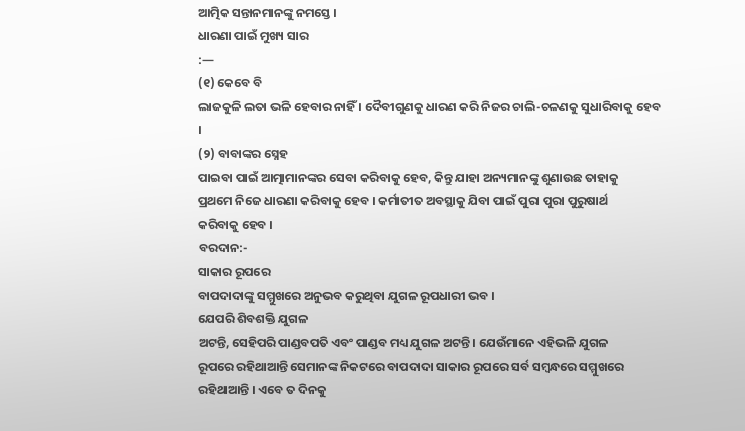ଆତ୍ମିକ ସନ୍ତାନମାନଙ୍କୁ ନମସ୍ତେ ।
ଧାରଣା ପାଇଁ ମୁଖ୍ୟ ସାର
:—
(୧) କେବେ ବି
ଲାଜକୁଳି ଲତା ଭଳି ହେବାର ନାହିଁ । ଦୈବୀଗୁଣକୁ ଧାରଣ କରି ନିଜର ଚାଲି-ଚଳଣକୁ ସୁଧାରିବାକୁ ହେବ
।
(୨) ବାବାଙ୍କର ସ୍ନେହ
ପାଇବା ପାଇଁ ଆତ୍ମାମାନଙ୍କର ସେବା କରିବାକୁ ହେବ, କିନ୍ତୁ ଯାହା ଅନ୍ୟମାନଙ୍କୁ ଶୁଣାଉଛ ତାହାକୁ
ପ୍ରଥମେ ନିଜେ ଧାରଣା କରିବାକୁ ହେବ । କର୍ମାତୀତ ଅବସ୍ଥାକୁ ଯିବା ପାଇଁ ପୁରା ପୁରା ପୁରୁଷାର୍ଥ
କରିବାକୁ ହେବ ।
ବରଦାନ:-
ସାକାର ରୂପରେ
ବାପଦାଦାଙ୍କୁ ସମ୍ମୁଖରେ ଅନୁଭବ କରୁଥିବା ଯୁଗଳ ରୂପଧାରୀ ଭବ ।
ଯେପରି ଶିବଶକ୍ତି ଯୁଗଳ
ଅଟନ୍ତି, ସେହିପରି ପାଣ୍ଡବପତି ଏବଂ ପାଣ୍ଡବ ମଧ୍ୟ ଯୁଗଳ ଅଟନ୍ତି । ଯେଉଁମାନେ ଏହିଭଳି ଯୁଗଳ
ରୂପରେ ରହିଥାଆନ୍ତି ସେମାନଙ୍କ ନିକଟରେ ବାପଦାଦା ସାକାର ରୂପରେ ସର୍ବ ସମ୍ବନ୍ଧରେ ସମ୍ମୁଖରେ
ରହିଥାଆନ୍ତି । ଏବେ ତ ଦିନକୁ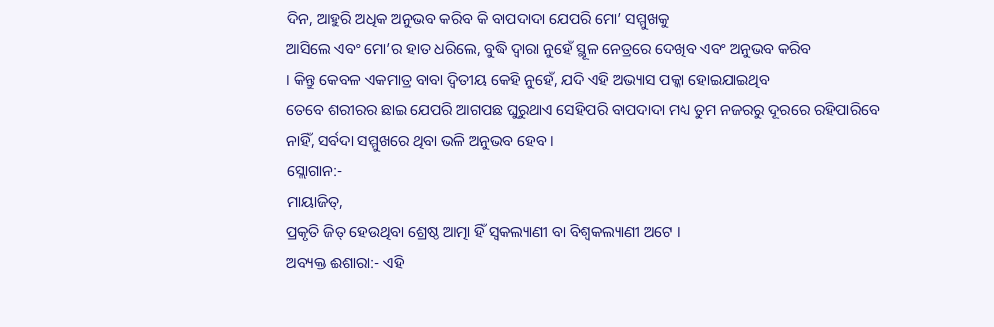ଦିନ, ଆହୁରି ଅଧିକ ଅନୁଭବ କରିବ କି ବାପଦାଦା ଯେପରି ମୋ’ ସମ୍ମୁଖକୁ
ଆସିଲେ ଏବଂ ମୋ’ର ହାତ ଧରିଲେ, ବୁଦ୍ଧି ଦ୍ୱାରା ନୁହେଁ ସ୍ଥୂଳ ନେତ୍ରରେ ଦେଖିବ ଏବଂ ଅନୁଭବ କରିବ
। କିନ୍ତୁ କେବଳ ଏକମାତ୍ର ବାବା ଦ୍ୱିତୀୟ କେହି ନୁହେଁ, ଯଦି ଏହି ଅଭ୍ୟାସ ପକ୍କା ହୋଇଯାଇଥିବ
ତେବେ ଶରୀରର ଛାଇ ଯେପରି ଆଗପଛ ଘୁରୁଥାଏ ସେହିପରି ବାପଦାଦା ମଧ୍ୟ ତୁମ ନଜରରୁ ଦୂରରେ ରହିପାରିବେ
ନାହିଁ, ସର୍ବଦା ସମ୍ମୁଖରେ ଥିବା ଭଳି ଅନୁଭବ ହେବ ।
ସ୍ଲୋଗାନ:-
ମାୟାଜିତ୍,
ପ୍ରକୃତି ଜିତ୍ ହେଉଥିବା ଶ୍ରେଷ୍ଠ ଆତ୍ମା ହିଁ ସ୍ୱକଲ୍ୟାଣୀ ବା ବିଶ୍ୱକଲ୍ୟାଣୀ ଅଟେ ।
ଅବ୍ୟକ୍ତ ଈଶାରା:- ଏହି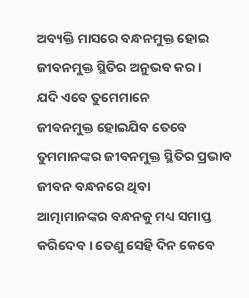ଅବ୍ୟକ୍ତି ମାସରେ ବନ୍ଧନମୁକ୍ତ ହୋଇ ଜୀବନମୁକ୍ତ ସ୍ଥିତିର ଅନୁଭବ କର ।
ଯଦି ଏବେ ତୁମେମାନେ
ଜୀବନମୁକ୍ତ ହୋଇଯିବ ତେବେ ତୁମମାନଙ୍କର ଜୀବନମୁକ୍ତ ସ୍ଥିତିର ପ୍ରଭାବ ଜୀବନ ବନ୍ଧନରେ ଥିବା
ଆତ୍ମାମାନଙ୍କର ବନ୍ଧନକୁ ମଧ୍ୟ ସମାପ୍ତ କରିଦେବ । ତେଣୁ ସେହି ଦିନ କେବେ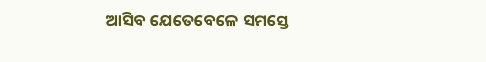ଆସିବ ଯେତେବେଳେ ସମସ୍ତେ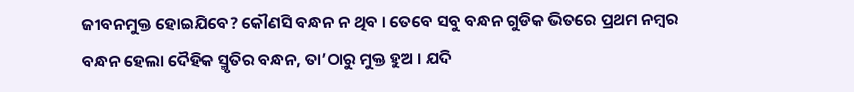ଜୀବନମୁକ୍ତ ହୋଇଯିବେ? କୌଣସି ବନ୍ଧନ ନ ଥିବ । ତେବେ ସବୁ ବନ୍ଧନ ଗୁଡିକ ଭିତରେ ପ୍ରଥମ ନମ୍ବର
ବନ୍ଧନ ହେଲା ଦୈହିକ ସ୍ମୃତିର ବନ୍ଧନ, ତା’ଠାରୁ ମୁକ୍ତ ହୁଅ । ଯଦି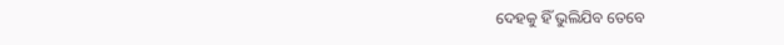ଦେହକୁ ହିଁ ଭୁଲିଯିବ ତେବେ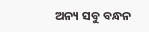ଅନ୍ୟ ସବୁ ବନ୍ଧନ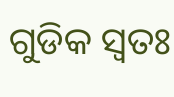ଗୁଡିକ ସ୍ୱତଃ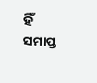ହିଁ ସମାପ୍ତ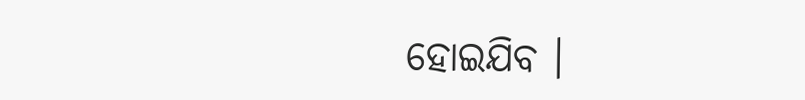ହୋଇଯିବ ।